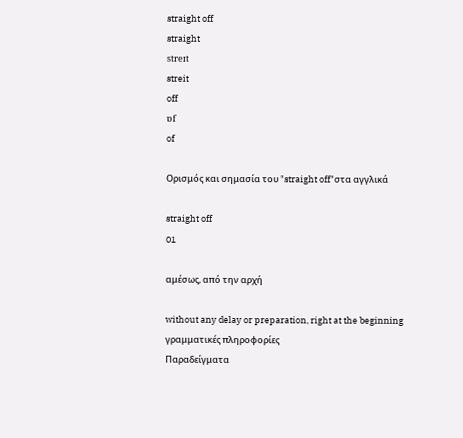straight off
straight
streɪt
streit
off
ɒf
of

Ορισμός και σημασία του "straight off"στα αγγλικά

straight off
01

αμέσως, από την αρχή

without any delay or preparation, right at the beginning
γραμματικές πληροφορίες
Παραδείγματα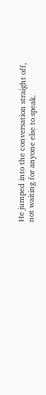He jumped into the conversation straight off, not waiting for anyone else to speak.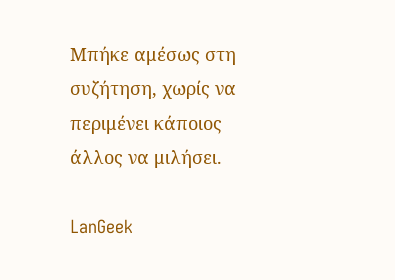Μπήκε αμέσως στη συζήτηση, χωρίς να περιμένει κάποιος άλλος να μιλήσει.

LanGeek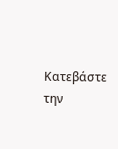Κατεβάστε την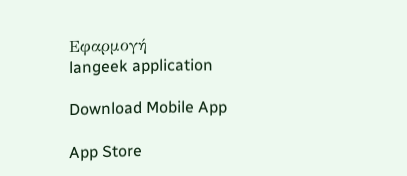Εφαρμογή
langeek application

Download Mobile App

App Store